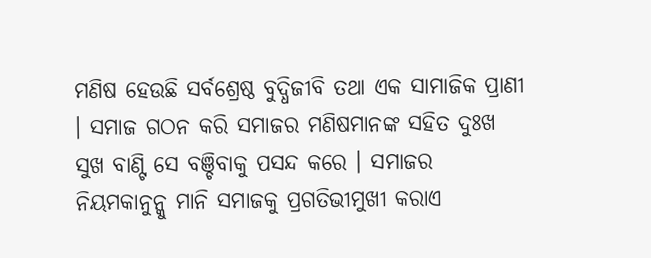ମଣିଷ ହେଉଛି ସର୍ବଶ୍ରେଷ୍ଠ ବୁଦ୍ଧିଜୀବି ତଥା ଏକ ସାମାଜିକ ପ୍ରାଣୀ । ସମାଜ ଗଠନ କରି ସମାଜର ମଣିଷମାନଙ୍କ ସହିତ ଦୁଃଖ ସୁଖ ବାଣ୍ଟି ସେ ବଞ୍ଚିବାକୁ ପସନ୍ଦ କରେ । ସମାଜର ନିୟମକାନୁନ୍କୁ ମାନି ସମାଜକୁ ପ୍ରଗତିଭୀମୁଖୀ କରାଏ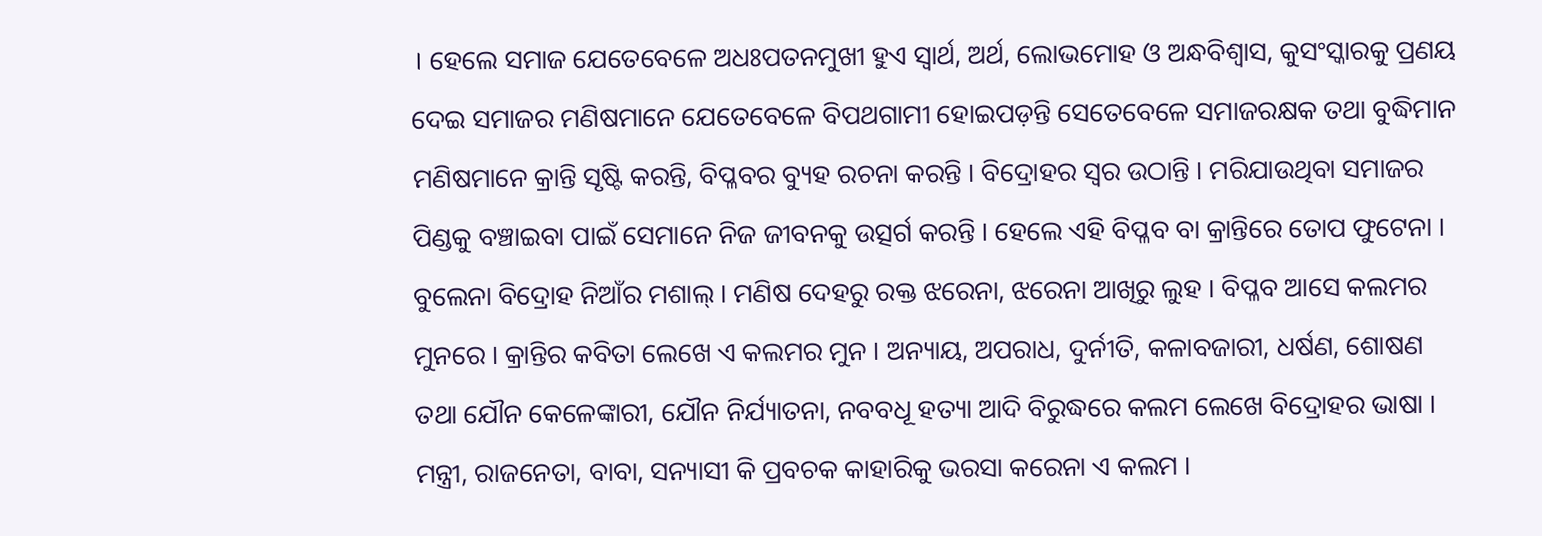। ହେଲେ ସମାଜ ଯେତେବେଳେ ଅଧଃପତନମୁଖୀ ହୁଏ ସ୍ୱାର୍ଥ, ଅର୍ଥ, ଲୋଭମୋହ ଓ ଅନ୍ଧବିଶ୍ୱାସ, କୁସଂସ୍କାରକୁ ପ୍ରଣୟ ଦେଇ ସମାଜର ମଣିଷମାନେ ଯେତେବେଳେ ବିପଥଗାମୀ ହୋଇପଡ଼ନ୍ତି ସେତେବେଳେ ସମାଜରକ୍ଷକ ତଥା ବୁଦ୍ଧିମାନ ମଣିଷମାନେ କ୍ରାନ୍ତି ସୃଷ୍ଟି କରନ୍ତି, ବିପ୍ଳବର ବ୍ୟୁହ ରଚନା କରନ୍ତି । ବିଦ୍ରୋହର ସ୍ୱର ଉଠାନ୍ତି । ମରିଯାଉଥିବା ସମାଜର ପିଣ୍ଡକୁ ବଞ୍ଚାଇବା ପାଇଁ ସେମାନେ ନିଜ ଜୀବନକୁ ଉତ୍ସର୍ଗ କରନ୍ତି । ହେଲେ ଏହି ବିପ୍ଳବ ବା କ୍ରାନ୍ତିରେ ତୋପ ଫୁଟେନା । ବୁଲେନା ବିଦ୍ରୋହ ନିଆଁର ମଶାଲ୍ । ମଣିଷ ଦେହରୁ ରକ୍ତ ଝରେନା, ଝରେନା ଆଖିରୁ ଲୁହ । ବିପ୍ଳବ ଆସେ କଲମର ମୁନରେ । କ୍ରାନ୍ତିର କବିତା ଲେଖେ ଏ କଲମର ମୁନ । ଅନ୍ୟାୟ, ଅପରାଧ, ଦୁର୍ନୀତି, କଳାବଜାରୀ, ଧର୍ଷଣ, ଶୋଷଣ ତଥା ଯୌନ କେଳେଙ୍କାରୀ, ଯୌନ ନିର୍ଯ୍ୟାତନା, ନବବଧୂ ହତ୍ୟା ଆଦି ବିରୁଦ୍ଧରେ କଲମ ଲେଖେ ବିଦ୍ରୋହର ଭାଷା । ମନ୍ତ୍ରୀ, ରାଜନେତା, ବାବା, ସନ୍ୟାସୀ କି ପ୍ରବଚକ କାହାରିକୁ ଭରସା କରେନା ଏ କଲମ ।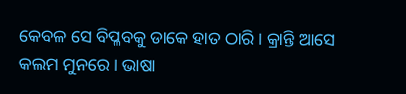କେବଳ ସେ ବିପ୍ଳବକୁ ଡାକେ ହାତ ଠାରି । କ୍ରାନ୍ତି ଆସେ କଲମ ମୁନରେ । ଭାଷା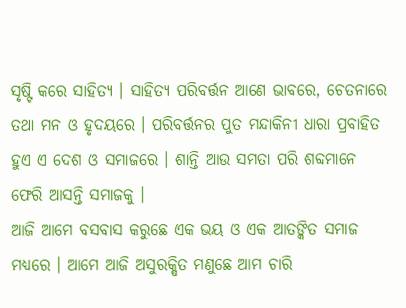ସୃଷ୍ଟି କରେ ସାହିତ୍ୟ । ସାହିତ୍ୟ ପରିବର୍ତ୍ତନ ଆଣେ ଭାବରେ, ଚେତନାରେ ତଥା ମନ ଓ ହୃଦୟରେ । ପରିବର୍ତ୍ତନର ପୁତ ମନ୍ଦାକିନୀ ଧାରା ପ୍ରବାହିତ ହୁଏ ଏ ଦେଶ ଓ ସମାଜରେ । ଶାନ୍ତି ଆଉ ସମତା ପରି ଶବ୍ଦମାନେ ଫେରି ଆସନ୍ତି ସମାଜକୁ ।
ଆଜି ଆମେ ବସବାସ କରୁଛେ ଏକ ଭୟ ଓ ଏକ ଆତଙ୍କିତ ସମାଜ ମଧ୍ୟରେ । ଆମେ ଆଜି ଅସୁରକ୍ଷିତ ମଣୁଛେ ଆମ ଚାରି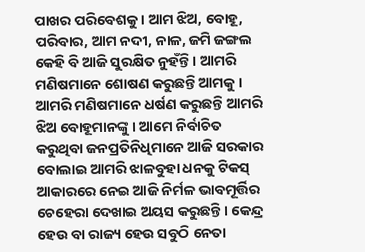ପାଖର ପରିବେଶକୁ । ଆମ ଝିଅ, ବୋହୂ, ପରିବାର, ଆମ ନଦୀ, ନାଳ, ଜମି ଜଙ୍ଗଲ କେହି ବି ଆଜି ସୁରକ୍ଷିତ ନୁହଁନ୍ତି । ଆମରି ମଣିଷମାନେ ଶୋଷଣ କରୁଛନ୍ତି ଆମକୁ । ଆମରି ମଣିଷମାନେ ଧର୍ଷଣ କରୁଛନ୍ତି ଆମରି ଝିଅ ବୋହୂମାନଙ୍କୁ । ଆମେ ନିର୍ବାଚିତ କରୁଥିବା ଜନପ୍ରତିନିଧିମାନେ ଆଜି ସରକାର ବୋଲାଇ ଆମରି ଝାଳବୁହା ଧନକୁ ଟିକସ୍ ଆକାରରେ ନେଇ ଆଜି ନିର୍ମଳ ଭାବମୂର୍ତ୍ତିର ଚେହେରା ଦେଖାଇ ଅୟସ କରୁଛନ୍ତି । କେନ୍ଦ୍ର ହେଉ ବା ରାଜ୍ୟ ହେଉ ସବୁଠି ନେତା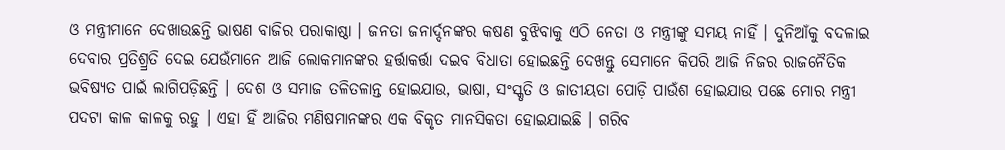ଓ ମନ୍ତ୍ରୀମାନେ ଦେଖାଉଛନ୍ତି ଭାଷଣ ବାଜିର ପରାକାଷ୍ଠା । ଜନତା ଜନାର୍ଦ୍ଦନଙ୍କର କଷଣ ବୁଝିବାକୁ ଏଠି ନେତା ଓ ମନ୍ତ୍ରୀଙ୍କୁ ସମୟ ନାହିଁ । ଦୁନିଆଁକୁ ବଦଳାଇ ଦେବାର ପ୍ରତିଶ୍ର୍ରତି ଦେଇ ଯେଉଁମାନେ ଆଜି ଲୋକମାନଙ୍କର ହର୍ତ୍ତାକର୍ତ୍ତା ଦଇବ ବିଧାତା ହୋଇଛନ୍ତି ଦେଖନ୍ତୁ ସେମାନେ କିପରି ଆଜି ନିଜର ରାଜନୈତିକ ଭବିଷ୍ୟତ ପାଇଁ ଲାଗିପଡ଼ିଛନ୍ତି । ଦେଶ ଓ ସମାଜ ତଳିତଳାନ୍ତ ହୋଇଯାଉ, ଭାଷା, ସଂସ୍କୃତି ଓ ଜାତୀୟତା ପୋଡ଼ି ପାଉଁଶ ହୋଇଯାଉ ପଛେ ମୋର ମନ୍ତ୍ରୀ ପଦଟା କାଳ କାଳକୁ ରହୁ । ଏହା ହିଁ ଆଜିର ମଣିଷମାନଙ୍କର ଏକ ବିକୃତ ମାନସିକତା ହୋଇଯାଇଛି । ଗରିବ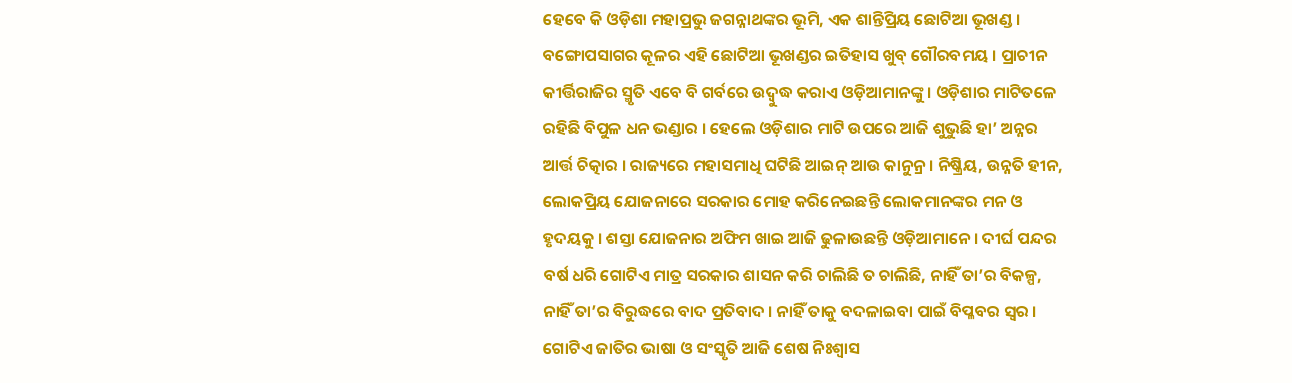ହେବେ କି ଓଡ଼ିଶା ମହାପ୍ରଭୁ ଜଗନ୍ନାଥଙ୍କର ଭୂମି, ଏକ ଶାନ୍ତିପ୍ରିୟ ଛୋଟିଆ ଭୂଖଣ୍ଡ । ବଙ୍ଗୋପସାଗର କୂଳର ଏହି ଛୋଟିଆ ଭୂଖଣ୍ଡର ଇତିହାସ ଖୁବ୍ ଗୌରବମୟ । ପ୍ରାଚୀନ କୀର୍ତ୍ତିରାଜିର ସ୍ମୃତି ଏବେ ବି ଗର୍ବରେ ଉଦ୍ବୁଦ୍ଧ କରାଏ ଓଡ଼ିଆମାନଙ୍କୁ । ଓଡ଼ିଶାର ମାଟିତଳେ ରହିଛି ବିପୁଳ ଧନ ଭଣ୍ଡାର । ହେଲେ ଓଡ଼ିଶାର ମାଟି ଉପରେ ଆଜି ଶୁଭୁଛି ହା’ ଅନ୍ନର ଆର୍ତ୍ତ ଚିତ୍କାର । ରାଜ୍ୟରେ ମହାସମାଧି ଘଟିଛି ଆଇନ୍ ଆଉ କାନୁନ୍ର । ନିଷ୍କ୍ରିୟ, ଉନ୍ନତି ହୀନ, ଲୋକପ୍ରିୟ ଯୋଜନାରେ ସରକାର ମୋହ କରିନେଇଛନ୍ତି ଲୋକମାନଙ୍କର ମନ ଓ ହୃଦୟକୁ । ଶସ୍ତା ଯୋଜନାର ଅଫିମ ଖାଇ ଆଜି ଢୁଳାଉଛନ୍ତି ଓଡ଼ିଆମାନେ । ଦୀର୍ଘ ପନ୍ଦର ବର୍ଷ ଧରି ଗୋଟିଏ ମାତ୍ର ସରକାର ଶାସନ କରି ଚାଲିଛି ତ ଚାଲିଛି, ନାହିଁ ତା’ର ବିକଳ୍ପ, ନାହିଁ ତା’ର ବିରୁଦ୍ଧରେ ବାଦ ପ୍ରତିବାଦ । ନାହିଁ ତାକୁ ବଦଳାଇବା ପାଇଁ ବିପ୍ଳବର ସ୍ୱର । ଗୋଟିଏ ଜାତିର ଭାଷା ଓ ସଂସ୍କୃତି ଆଜି ଶେଷ ନିଃଶ୍ୱାସ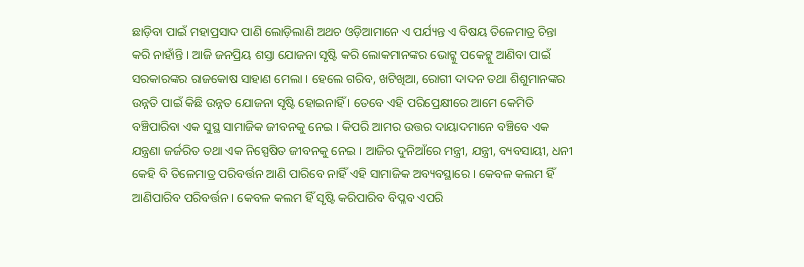ଛାଡ଼ିବା ପାଇଁ ମହାପ୍ରସାଦ ପାଣି ଲୋଡ଼ିଲାଣି ଅଥଚ ଓଡ଼ିଆମାନେ ଏ ପର୍ଯ୍ୟନ୍ତ ଏ ବିଷୟ ତିଳେମାତ୍ର ଚିନ୍ତା କରି ନାହାଁନ୍ତି । ଆଜି ଜନପ୍ରିୟ ଶସ୍ତା ଯୋଜନା ସୃଷ୍ଟି କରି ଲୋକମାନଙ୍କର ଭୋଟ୍କୁ ପକେଟ୍କୁ ଆଣିବା ପାଇଁ ସରକାରଙ୍କର ରାଜକୋଷ ସାହାଣ ମେଲା । ହେଲେ ଗରିବ, ଖଟିଖିଆ, ରୋଗୀ ଦାଦନ ତଥା ଶିଶୁମାନଙ୍କର ଉନ୍ନତି ପାଇଁ କିଛି ଉନ୍ନତ ଯୋଜନା ସୃଷ୍ଟି ହୋଇନାହିଁ । ତେବେ ଏହି ପରିପ୍ରେକ୍ଷୀରେ ଆମେ କେମିତି ବଞ୍ଚିପାରିବା ଏକ ସୁସ୍ଥ ସାମାଜିକ ଜୀବନକୁ ନେଇ । କିପରି ଆମର ଉତ୍ତର ଦାୟାଦମାନେ ବଞ୍ଚିବେ ଏକ ଯନ୍ତ୍ରଣା ଜର୍ଜରିତ ତଥା ଏକ ନିସ୍ପେଷିତ ଜୀବନକୁ ନେଇ । ଆଜିର ଦୁନିଆଁରେ ମନ୍ତ୍ରୀ, ଯନ୍ତ୍ରୀ, ବ୍ୟବସାୟୀ, ଧନୀ କେହି ବି ତିଳେମାତ୍ର ପରିବର୍ତ୍ତନ ଆଣି ପାରିବେ ନାହିଁ ଏହି ସାମାଜିକ ଅବ୍ୟବସ୍ଥାରେ । କେବଳ କଲମ ହିଁ ଆଣିପାରିବ ପରିବର୍ତ୍ତନ । କେବଳ କଲମ ହିଁ ସୃଷ୍ଟି କରିପାରିବ ବିପ୍ଳବ ଏପରି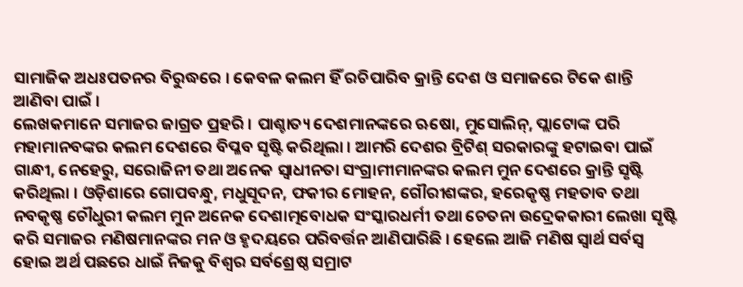ସାମାଜିକ ଅଧଃପତନର ବିରୁଦ୍ଧରେ । କେବଳ କଲମ ହିଁ ରଚିପାରିବ କ୍ରାନ୍ତି ଦେଶ ଓ ସମାଜରେ ଟିକେ ଶାନ୍ତି ଆଣିବା ପାଇଁ ।
ଲେଖକମାନେ ସମାଜର ଜାଗ୍ରତ ପ୍ରହରି । ପାଶ୍ଚାତ୍ୟ ଦେଶମାନଙ୍କରେ ଋଷୋ, ମୁସୋଲିନ୍, ପ୍ଲାଟୋଙ୍କ ପରି ମହାମାନବଙ୍କର କଲମ ଦେଶରେ ବିପ୍ଳବ ସୃଷ୍ଟି କରିଥିଲା । ଆମରି ଦେଶର ବ୍ରିଟିଶ୍ ସରକାରଙ୍କୁ ହଟାଇବା ପାଇଁ ଗାନ୍ଧୀ, ନେହେରୁ, ସରୋଜିନୀ ତଥା ଅନେକ ସ୍ୱାଧୀନତା ସଂଗ୍ରାମୀମାନଙ୍କର କଲମ ମୁନ ଦେଶରେ କ୍ରାନ୍ତି ସୃଷ୍ଟି କରିଥିଲା । ଓଡ଼ିଶାରେ ଗୋପବନ୍ଧୁ, ମଧୁସୂଦନ, ଫକୀର ମୋହନ, ଗୌରୀଶଙ୍କର, ହରେକୃଷ୍ଣ ମହତାବ ତଥା ନବକୃଷ୍ଣ ଚୌଧୁରୀ କଲମ ମୁନ ଅନେକ ଦେଶାତ୍ମବୋଧକ ସଂସ୍କାରଧର୍ମୀ ତଥା ଚେତନା ଉଦ୍ରେକକାରୀ ଲେଖା ସୃଷ୍ଟି କରି ସମାଜର ମଣିଷମାନଙ୍କର ମନ ଓ ହୃଦୟରେ ପରିବର୍ତ୍ତନ ଆଣିପାରିଛି । ହେଲେ ଆଜି ମଣିଷ ସ୍ୱାର୍ଥ ସର୍ବସ୍ୱ ହୋଇ ଅର୍ଥ ପଛରେ ଧାଇଁ ନିଜକୁ ବିଶ୍ୱର ସର୍ବଶ୍ରେଷ୍ଠ ସମ୍ରାଟ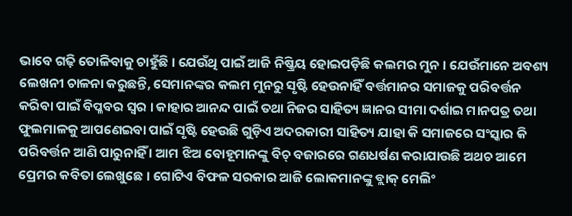ଭାବେ ଗଢ଼ି ତୋଳିବାକୁ ଚାହୁଁଛି । ଯେଉଁଥି ପାଇଁ ଆଜି ନିଷ୍କ୍ରିୟ ହୋଇପଡ଼ିଛି କଲମର ମୁନ । ଯେଉଁମାନେ ଅବଶ୍ୟ ଲେଖନୀ ଚାଳନା କରୁଛନ୍ତି, ସେମାନଙ୍କର କଲମ ମୁନରୁ ସୃଷ୍ଟି ହେଉନାହିଁ ବର୍ତ୍ତମାନର ସମାଜକୁ ପରିବର୍ତ୍ତନ କରିବା ପାଇଁ ବିପ୍ଳବର ସ୍ୱର । କାହାର ଆନନ୍ଦ ପାଇଁ ତଥା ନିଜର ସାହିତ୍ୟ ଜ୍ଞାନର ସୀମା ଦର୍ଶାଇ ମାନପତ୍ର ତଥା ଫୁଲମାଳକୁ ଆପଣେଇବା ପାଇଁ ସୃଷ୍ଟି ହେଉଛି ଗୁଡ଼ିଏ ଅଦରକାରୀ ସାହିତ୍ୟ ଯାହା କି ସମାଜରେ ସଂସ୍କାର କି ପରିବର୍ତ୍ତନ ଆଣି ପାରୁନାହିଁ । ଆମ ଝିଅ ବୋହୂମାନଙ୍କୁ ବିଚ୍ ବଜାରରେ ଗଣଧର୍ଷଣ କରାଯାଉଛି ଅଥଚ ଆମେ ପ୍ରେମର କବିତା ଲେଖୁଛେ । ଗୋଟିଏ ବିଫଳ ସରକାର ଆଜି ଲୋକମାନଙ୍କୁ ବ୍ଲାକ୍ ମେଲିଂ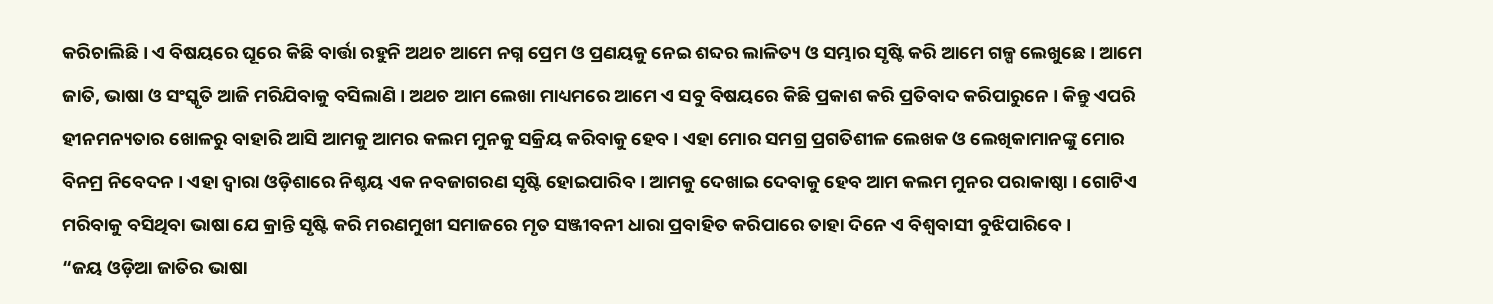କରିଚାଲିଛି । ଏ ବିଷୟରେ ଘୂରେ କିଛି ବାର୍ତ୍ତା ରହୁନି ଅଥଚ ଆମେ ନଗ୍ନ ପ୍ରେମ ଓ ପ୍ରଣୟକୁ ନେଇ ଶବ୍ଦର ଲାଳିତ୍ୟ ଓ ସମ୍ଭାର ସୃଷ୍ଟି କରି ଆମେ ଗଳ୍ପ ଲେଖୁଛେ । ଆମେ ଜାତି, ଭାଷା ଓ ସଂସ୍କୃତି ଆଜି ମରିଯିବାକୁ ବସିଲାଣି । ଅଥଚ ଆମ ଲେଖା ମାଧ୍ୟମରେ ଆମେ ଏ ସବୁ ବିଷୟରେ କିଛି ପ୍ରକାଶ କରି ପ୍ରତିବାଦ କରିପାରୁନେ । କିନ୍ତୁ ଏପରି ହୀନମନ୍ୟତାର ଖୋଳରୁ ବାହାରି ଆସି ଆମକୁ ଆମର କଲମ ମୁନକୁ ସକ୍ରିୟ କରିବାକୁ ହେବ । ଏହା ମୋର ସମଗ୍ର ପ୍ରଗତିଶୀଳ ଲେଖକ ଓ ଲେଖିକାମାନଙ୍କୁ ମୋର ବିନମ୍ର ନିବେଦନ । ଏହା ଦ୍ୱାରା ଓଡ଼ିଶାରେ ନିଶ୍ଚୟ ଏକ ନବଜାଗରଣ ସୃଷ୍ଟି ହୋଇପାରିବ । ଆମକୁ ଦେଖାଇ ଦେବାକୁ ହେବ ଆମ କଲମ ମୁନର ପରାକାଷ୍ଠା । ଗୋଟିଏ ମରିବାକୁ ବସିଥିବା ଭାଷା ଯେ କ୍ରାନ୍ତି ସୃଷ୍ଟି କରି ମରଣମୁଖୀ ସମାଜରେ ମୃତ ସଞ୍ଜୀବନୀ ଧାରା ପ୍ରବାହିତ କରିପାରେ ତାହା ଦିନେ ଏ ବିଶ୍ୱବାସୀ ବୁଝିପାରିବେ ।
“ଜୟ ଓଡ଼ିଆ ଜାତିର ଭାଷା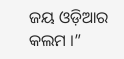ଜୟ ଓଡ଼ିଆର କଲମ ।”